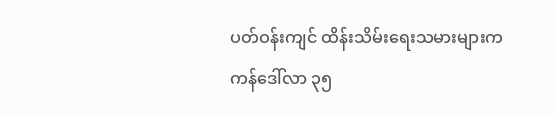ပတ်ဝန်းကျင် ထိန်းသိမ်းရေးသမားများက ကန်ဒေါ်လာ ၃၅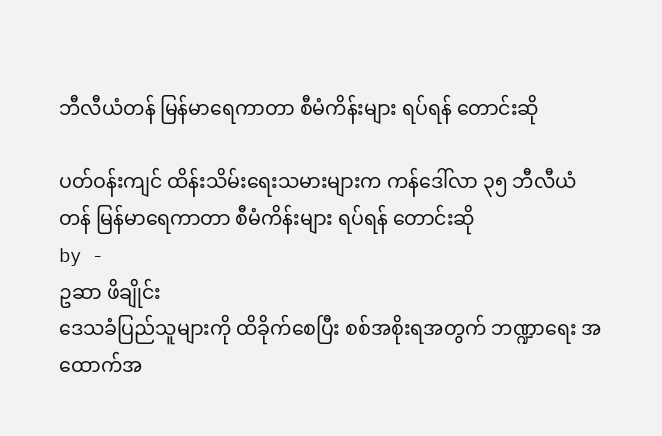ဘီလီယံတန် မြန်မာရေကာတာ စီမံကိန်းများ ရပ်ရန် တောင်းဆို

ပတ်ဝန်းကျင် ထိန်းသိမ်းရေးသမားများက ကန်ဒေါ်လာ ၃၅ ဘီလီယံတန် မြန်မာရေကာတာ စီမံကိန်းများ ရပ်ရန် တောင်းဆို
by -
ဥဆာ ဖိချိုင်း
ဒေသခံပြည်သူများကို ထိခိုက်စေပြီး စစ်အစိုးရအတွက် ဘဏ္ဍာရေး အထောက်အ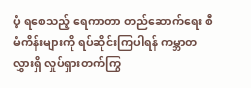ပံ့ ရစေသည့် ရေကာတာ တည်ဆောက်ရေး စီမံကိန်းများကို ရပ်ဆိုင်းကြပါရန် ကမ္ဘာတလွှားရှိ လှုပ်ရှားတက်ကြွ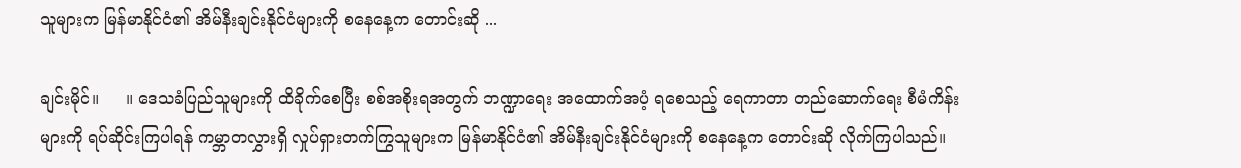သူများက မြန်မာနိုင်ငံ၏ အိမ်နီးချင်းနိုင်ငံများကို စနေနေ့က တောင်းဆို ...

ချင်းမိုင်။     ။ ဒေသခံပြည်သူများကို ထိခိုက်စေပြီး စစ်အစိုးရအတွက် ဘဏ္ဍာရေး အထောက်အပံ့ ရစေသည့် ရေကာတာ တည်ဆောက်ရေး စီမံကိန်းများကို ရပ်ဆိုင်းကြပါရန် ကမ္ဘာတလွှားရှိ လှုပ်ရှားတက်ကြွသူများက မြန်မာနိုင်ငံ၏ အိမ်နီးချင်းနိုင်ငံများကို စနေနေ့က တောင်းဆို လိုက်ကြပါသည်။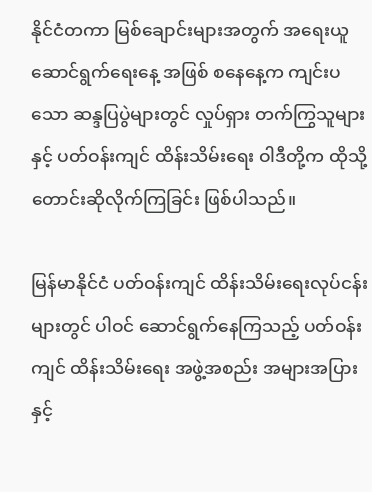နိုင်ငံတကာ မြစ်ချောင်းများအတွက် အရေးယူ ဆောင်ရွက်ရေးနေ့ အဖြစ် စနေနေ့က ကျင်းပသော ဆန္ဒပြပွဲများတွင် လှုပ်ရှား တက်ကြွသူများနှင့် ပတ်ဝန်းကျင် ထိန်းသိမ်းရေး ဝါဒီတို့က ထိုသို့ တောင်းဆိုလိုက်ကြခြင်း ဖြစ်ပါသည်။

မြန်မာနိုင်ငံ ပတ်ဝန်းကျင် ထိန်းသိမ်းရေးလုပ်ငန်းများတွင် ပါဝင် ဆောင်ရွက်နေကြသည့် ပတ်ဝန်းကျင် ထိန်းသိမ်းရေး အဖွဲ့အစည်း အများအပြားနှင့်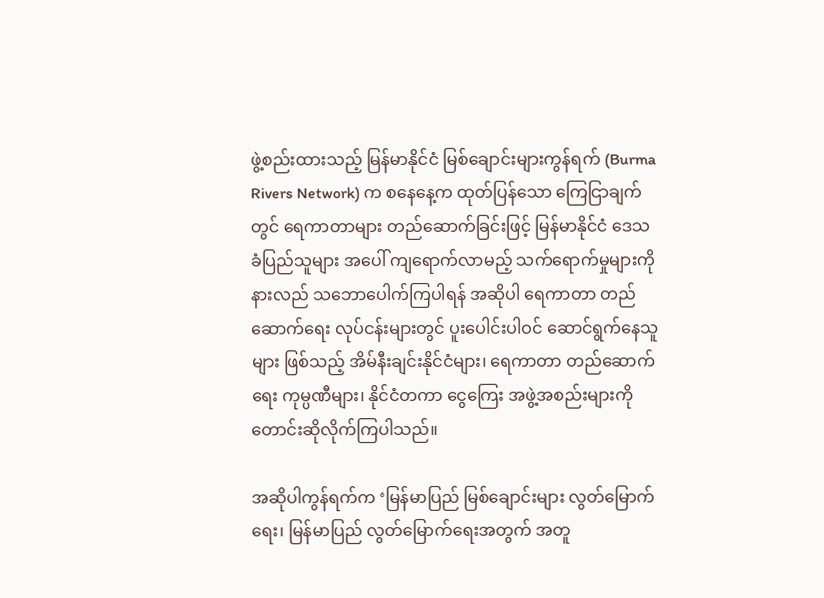ဖွဲ့စည်းထားသည့် မြန်မာနိုင်ငံ မြစ်ချောင်းများကွန်ရက် (Burma Rivers Network) က စနေနေ့က ထုတ်ပြန်သော ကြေငြာချက်တွင် ရေကာတာများ တည်ဆောက်ခြင်းဖြင့် မြန်မာနိုင်ငံ ဒေသခံပြည်သူများ အပေါ် ကျရောက်လာမည့် သက်ရောက်မှုများကို နားလည် သဘောပေါက်ကြပါရန် အဆိုပါ ရေကာတာ တည်ဆောက်ရေး လုပ်ငန်းများတွင် ပူးပေါင်းပါဝင် ဆောင်ရွက်နေသူများ ဖြစ်သည့် အိမ်နီးချင်းနိုင်ငံများ၊ ရေကာတာ တည်ဆောက်ရေး ကုမ္ပဏီများ၊ နိုင်ငံတကာ ငွေကြေး အဖွဲ့အစည်းများကို တောင်းဆိုလိုက်ကြပါသည်။

အဆိုပါကွန်ရက်က ‘မြန်မာပြည် မြစ်ချောင်းများ လွတ်မြောက်ရေး၊ မြန်မာပြည် လွတ်မြောက်ရေးအတွက် အတူ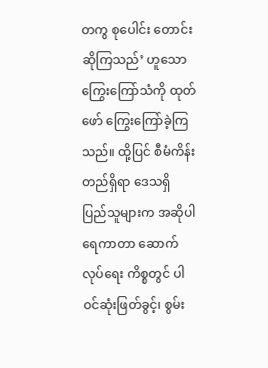တကွ စုပေါင်း တောင်းဆိုကြသည်’ ဟူသော ကြွေးကြော်သံကို ထုတ်ဖော် ကြွေးကြော်ခဲ့ကြသည်။ ထို့ပြင် စီမံကိန်းတည်ရှိရာ ဒေသရှိ ပြည်သူများက အဆိုပါ ရေကာတာ ဆောက်လုပ်ရေး ကိစ္စတွင် ပါဝင်ဆုံးဖြတ်ခွင့်၊ စွမ်း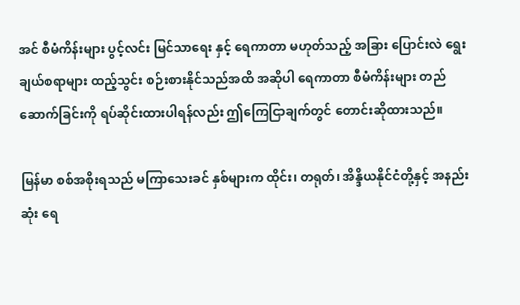အင် စီမံကိန်းများ ပွင့်လင်း မြင်သာရေး နှင့် ရေကာတာ မဟုတ်သည့် အခြား ပြောင်းလဲ ရွေးချယ်စရာများ ထည့်သွင်း စဉ်းစားနိုင်သည်အထိ အဆိုပါ ရေကာတာ စီမံကိန်းများ တည်ဆောက်ခြင်းကို ရပ်ဆိုင်းထားပါရန်လည်း ဤကြေငြာချက်တွင် တောင်းဆိုထားသည်။

မြန်မာ စစ်အစိုးရသည် မကြာသေးခင် နှစ်များက ထိုင်း၊ တရုတ်၊ အိန္ဒိယနိုင်ငံတို့နှင့် အနည်းဆုံး ရေ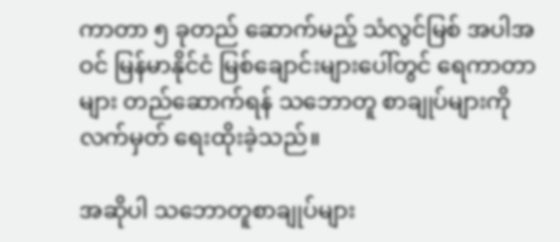ကာတာ ၅ ခုတည် ဆောက်မည့် သံလွင်မြစ် အပါအဝင် မြန်မာနိုင်ငံ မြစ်ချောင်းများပေါ်တွင် ရေကာတာများ တည်ဆောက်ရန် သဘောတူ စာချုပ်များကို လက်မှတ် ရေးထိုးခဲ့သည်။

အဆိုပါ သဘောတူစာချုပ်များ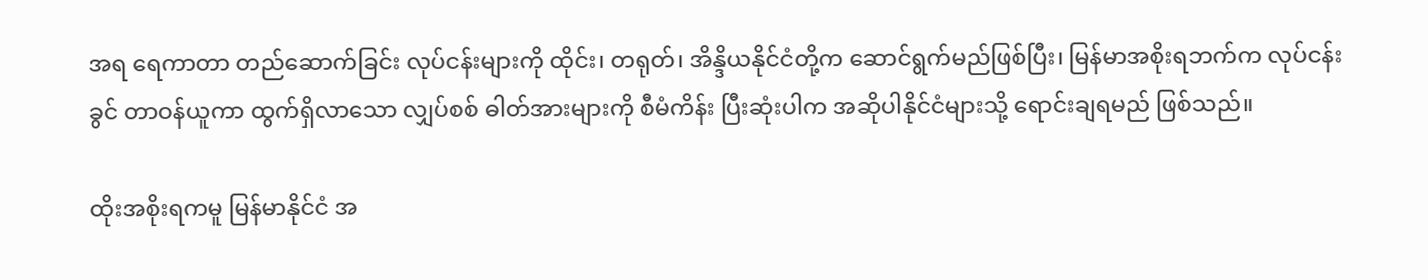အရ ရေကာတာ တည်ဆောက်ခြင်း လုပ်ငန်းများကို ထိုင်း၊ တရုတ်၊ အိန္ဒိယနိုင်ငံတို့က ဆောင်ရွက်မည်ဖြစ်ပြီး၊ မြန်မာအစိုးရဘက်က လုပ်ငန်းခွင် တာဝန်ယူကာ ထွက်ရှိလာသော လျှပ်စစ် ဓါတ်အားများကို စီမံကိန်း ပြီးဆုံးပါက အဆိုပါနိုင်ငံများသို့ ရောင်းချရမည် ဖြစ်သည်။

ထိုးအစိုးရကမူ မြန်မာနိုင်ငံ အ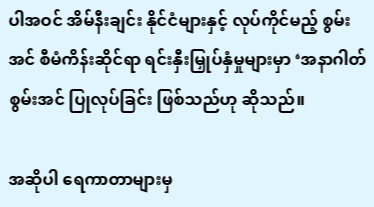ပါအဝင် အိမ်နီးချင်း နိုင်ငံများနှင့် လုပ်ကိုင်မည့် စွမ်းအင် စီမံကိန်းဆိုင်ရာ ရင်းနှီးမြှုပ်နှံမှုများမှာ ‘အနာဂါတ် စွမ်းအင် ပြုလုပ်ခြင်း ဖြစ်သည်ဟု ဆိုသည်။

အဆိုပါ ရေကာတာများမှ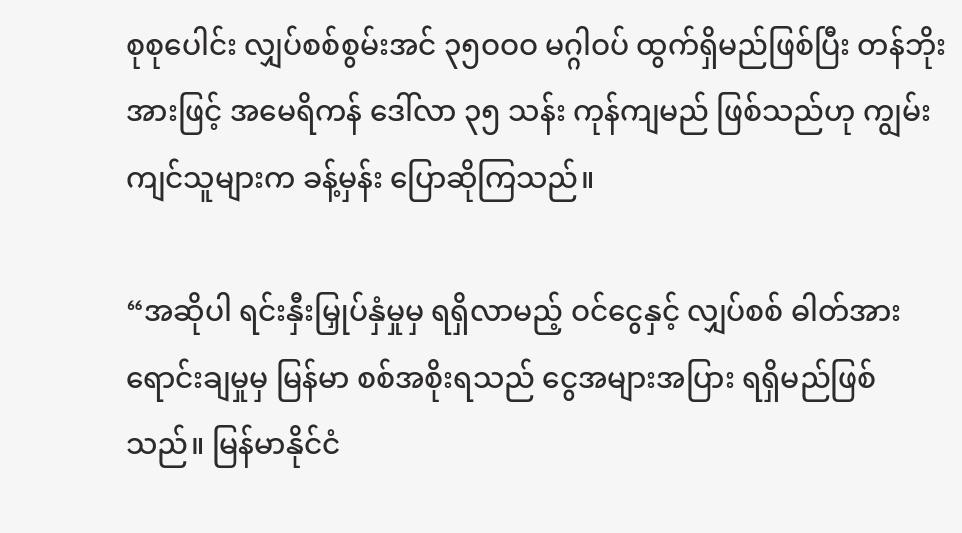စုစုပေါင်း လျှပ်စစ်စွမ်းအင် ၃၅ဝဝဝ မဂ္ဂါဝပ် ထွက်ရှိမည်ဖြစ်ပြီး တန်ဘိုးအားဖြင့် အမေရိကန် ဒေါ်လာ ၃၅ သန်း ကုန်ကျမည် ဖြစ်သည်ဟု ကျွမ်းကျင်သူများက ခန့်မှန်း ပြောဆိုကြသည်။

“အဆိုပါ ရင်းနှီးမြှုပ်နှံမှုမှ ရရှိလာမည့် ဝင်ငွေနှင့် လျှပ်စစ် ဓါတ်အား ရောင်းချမှုမှ မြန်မာ စစ်အစိုးရသည် ငွေအများအပြား ရရှိမည်ဖြစ်သည်။ မြန်မာနိုင်ငံ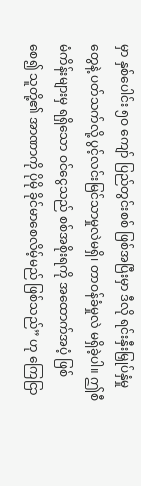မှာ နှစ်ပေါင်း ၅ဝ ကျော် ပြည်တွင်းစစ် ဖြစ်အပြီးမှာ ဒီလို ရင်းနှီးမြှုပ်နှံမှုတွေနဲ့ ပတ်သက်လို့ ပွင့်လင်းမြင်သာမှုလဲမရှိ၊ တာဝန်ခံမှုလဲ မရှိခဲ့ပါ။ ဤစီမံကိန်းများမှ ရရှိသော ဝင်ငွေသည် စစ်အစိုးရကို အထောက်အပံ့ ဖြစ်စေ၍ သူတို့၏ အာဏာကို ပိုမို ခိုင်မာစေလိမ့်မည် ဖြစ်သည်” ဟု ကြေငြာ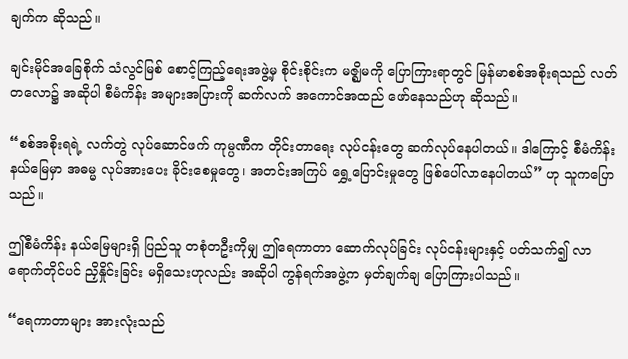ချက်က ဆိုသည်။

ချင်းမိုင်အခြေစိုက် သံလွင်မြစ် စောင့်ကြည့်ရေးအဖွဲ့မှ စိုင်းစိုင်းက မဇ္ဈိမကို ပြောကြားရာတွင် မြန်မာစစ်အစိုးရသည် လတ်တလော၌ အဆိုပါ စီမံကိန်း အများအပြားကို ဆက်လက် အကောင်အထည် ဖော်နေသည်ဟု ဆိုသည်။

“စစ်အစိုးရရဲ့ လက်တွဲ လုပ်ဆောင်ဖက် ကုမ္ပဏီက တိုင်းတာရေး လုပ်ငန်းတွေ ဆက်လုပ်နေပါတယ်။ ဒါကြောင့် စီမံကိန်း နယ်မြေမှာ အဓမ္မ လုပ်အားပေး ခိုင်းစေမှုတွေ၊ အတင်းအကြပ် ရွှေ့ပြောင်းမှုတွေ ဖြစ်ပေါ်လာနေပါတယ်” ဟု သူကပြောသည်။

ဤစီမံကိန်း နယ်မြေများရှိ ပြည်သူ တစုံတဦးကိုမျှ ဤရေကာတာ ဆောက်လုပ်ခြင်း လုပ်ငန်းများနှင့် ပတ်သက်၍ လာရောက်တိုင်ပင် ညှိနှိုင်းခြင်း မရှိသေးဟုလည်း အဆိုပါ ကွန်ရက်အဖွဲ့က မှတ်ချက်ချ ပြောကြားပါသည်။

“ရေကာတာများ အားလုံးသည်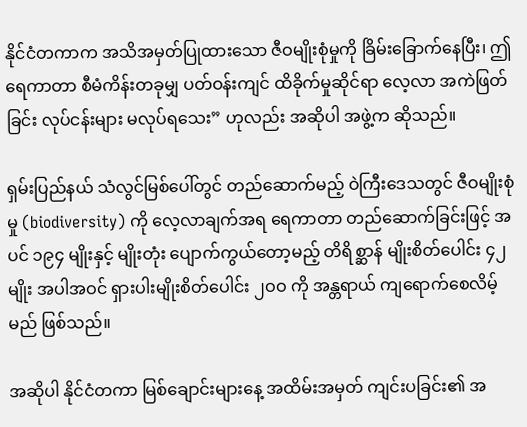နိုင်ငံတကာက အသိအမှတ်ပြုထားသော ဇီဝမျိုးစုံမှုကို ခြိမ်းခြောက်နေပြီး၊ ဤရေကာတာ စီမံကိန်းတခုမျှ ပတ်ဝန်းကျင် ထိခိုက်မှုဆိုင်ရာ လေ့လာ အကဲဖြတ်ခြင်း လုပ်ငန်းများ မလုပ်ရသေး” ဟုလည်း အဆိုပါ အဖွဲ့က ဆိုသည်။

ရှမ်းပြည်နယ် သံလွင်မြစ်ပေါ်တွင် တည်ဆောက်မည့် ဝဲကြီးဒေသတွင် ဇီဝမျိုးစုံမှု (biodiversity) ကို လေ့လာချက်အရ ရေကာတာ တည်ဆောက်ခြင်းဖြင့် အပင် ၁၉၄ မျိုးနှင့် မျိုးတုံး ပျောက်ကွယ်တော့မည့် တိရိစ္ဆာန် မျိုးစိတ်ပေါင်း ၄၂ မျိုး အပါအဝင် ရှားပါးမျိုးစိတ်ပေါင်း ၂ဝဝ ကို အန္တရာယ် ကျရောက်စေလိမ့်မည် ဖြစ်သည်။

အဆိုပါ နိုင်ငံတကာ မြစ်ချောင်းများနေ့ အထိမ်းအမှတ် ကျင်းပခြင်း၏ အ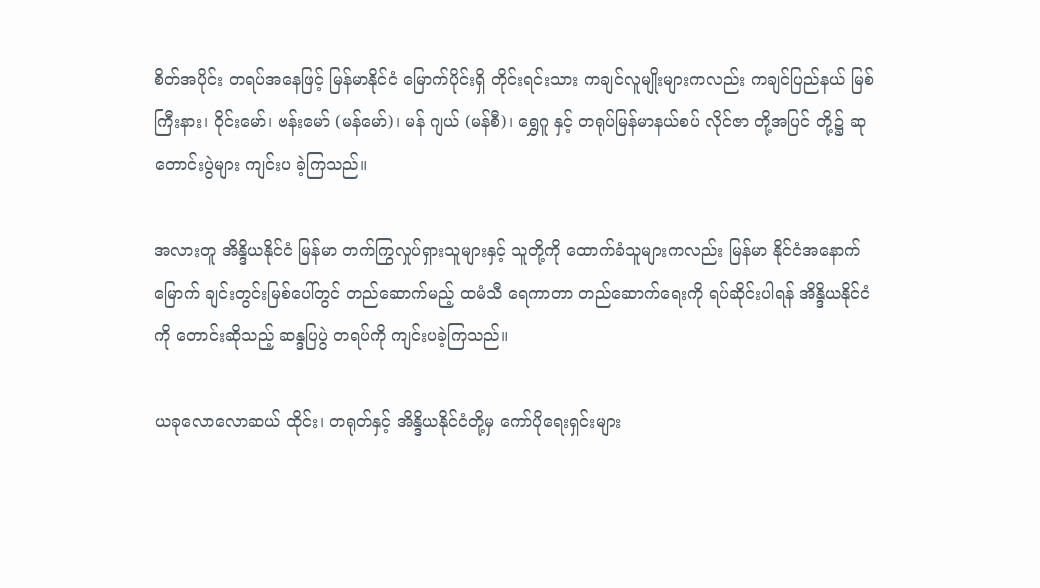စိတ်အပိုင်း တရပ်အနေဖြင့် မြန်မာနိုင်ငံ မြောက်ပိုင်းရှိ တိုင်းရင်းသား ကချင်လူမျိုးများကလည်း ကချင်ပြည်နယ် မြစ်ကြီးနား၊ ဝိုင်းမော်၊ ဗန်းမော် (မန်မော်)၊ မန် ဂျယ် (မန်စီ)၊ ရွှေဂူ နှင့် တရုပ်မြန်မာနယ်စပ် လိုင်ဇာ တို့အပြင် တို့၌ ဆုတောင်းပွဲများ ကျင်းပ ခဲ့ကြသည်။

အလားတူ အိန္ဒိယနိုင်ငံ မြန်မာ တက်ကြွလှုပ်ရှားသူများနှင့် သူတို့ကို ထောက်ခံသူများကလည်း မြန်မာ နိုင်ငံအနောက်မြောက် ချင်းတွင်းမြစ်ပေါ်တွင် တည်ဆောက်မည့် ထမံသီ ရေကာတာ တည်ဆောက်ရေးကို ရပ်ဆိုင်းပါရန် အိန္ဒိယနိုင်ငံကို တောင်းဆိုသည့် ဆန္ဒပြပွဲ တရပ်ကို ကျင်းပခဲ့ကြသည်။

ယခုလောလောဆယ် ထိုင်း၊ တရုတ်နှင့် အိန္ဒိယနိုင်ငံတို့မှ ကော်ပိုရေးရှင်းများ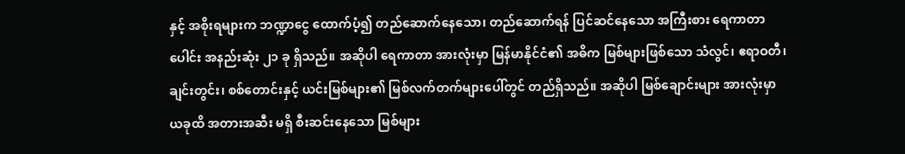နှင့် အစိုးရများက ဘဏ္ဍာငွေ ထောက်ပံ့၍ တည်ဆောက်နေသော၊ တည်ဆောက်ရန် ပြင်ဆင်နေသော အကြီးစား ရေကာတာပေါင်း အနည်းဆုံး ၂၁ ခု ရှိသည်။ အဆိုပါ ရေကာတာ အားလုံးမှာ မြန်မာနိုင်ငံ၏ အဓိက မြစ်များဖြစ်သော သံလွင်၊ ဧရာဝတီ၊ ချင်းတွင်း၊ စစ်တောင်းနှင့် ယင်းမြစ်များ၏ မြစ်လက်တက်များပေါ်တွင် တည်ရှိသည်။ အဆိုပါ မြစ်ချောင်းများ အားလုံးမှာ ယခုထိ အတားအဆီး မရှိ စီးဆင်းနေသော မြစ်များ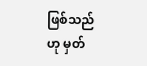ဖြစ်သည်ဟု မှတ်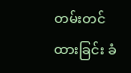တမ်းတင်ထားခြင်း ခံ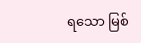ရသော မြစ်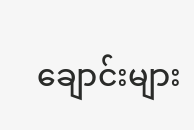ချောင်းများ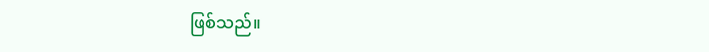ဖြစ်သည်။